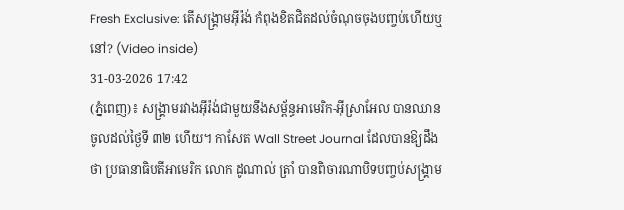Fresh Exclusive: តើសង្គ្រាមអ៊ីរ៉ង់ កំពុងខិតជិតដល់ចំណុចចុងបញ្ចប់ហើយឬនៅ? (Video inside)
31-03-2026 17:42
(ភ្នំពេញ)៖ សង្គ្រាមរវាងអ៊ីរ៉ង់ជាមួយនឹងសម្ព័ន្ធអាមេរិក-អ៊ីស្រាអែល បានឈានចូលដល់ថ្ងៃទី ៣២ ហើយ។ កាសែត Wall Street Journal ដែលបានឱ្យដឹងថា ប្រធានាធិបតីអាមេរិក លោក ដូណាល់ ត្រាំ បានពិចារណាបិទបញ្ចប់សង្គ្រាម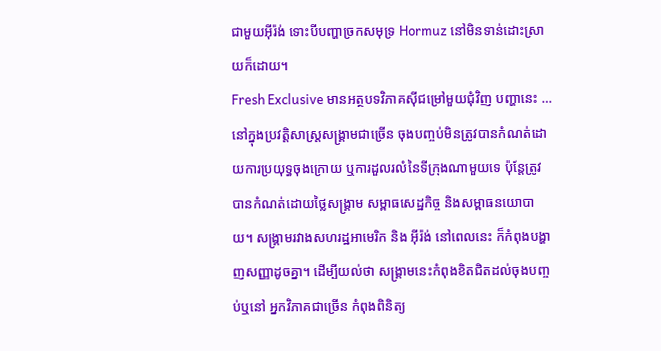ជាមួយអ៊ីរ៉ង់ ទោះបីបញ្ហាច្រកសមុទ្រ Hormuz នៅមិនទាន់ដោះស្រាយក៏ដោយ។
Fresh Exclusive មានអត្ថបទវិភាគស៊ីជម្រៅមួយជុំវិញ បញ្ហានេះ …
នៅក្នុងប្រវត្តិសាស្ត្រសង្គ្រាមជាច្រើន ចុងបញ្ចប់មិនត្រូវបានកំណត់ដោយការប្រយុទ្ធចុងក្រោយ ឬការដួលរលំនៃទីក្រុងណាមួយទេ ប៉ុន្តែត្រូវបានកំណត់ដោយថ្លៃសង្គ្រាម សម្ពាធសេដ្ឋកិច្ច និងសម្ពាធនយោបាយ។ សង្គ្រាមរវាងសហរដ្ឋអាមេរិក និង អ៊ីរ៉ង់ នៅពេលនេះ ក៏កំពុងបង្ហាញសញ្ញាដូចគ្នា។ ដើម្បីយល់ថា សង្គ្រាមនេះកំពុងខិតជិតដល់ចុងបញ្ចប់ឬនៅ អ្នកវិភាគជាច្រើន កំពុងពិនិត្យ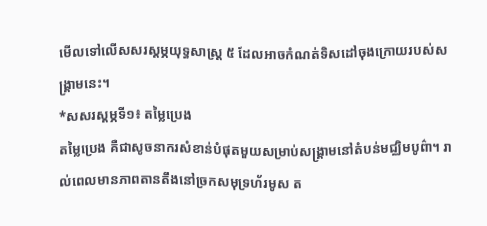មើលទៅលើសសរស្តម្ភយុទ្ធសាស្ត្រ ៥ ដែលអាចកំណត់ទិសដៅចុងក្រោយរបស់សង្គ្រាមនេះ។
*សសរស្តម្ភទី១៖ តម្លៃប្រេង
តម្លៃប្រេង គឺជាសូចនាករសំខាន់បំផុតមួយសម្រាប់សង្គ្រាមនៅតំបន់មជ្ឈិមបូព៌ា។ រាល់ពេលមានភាពតានតឹងនៅច្រកសមុទ្រហ័រមូស ត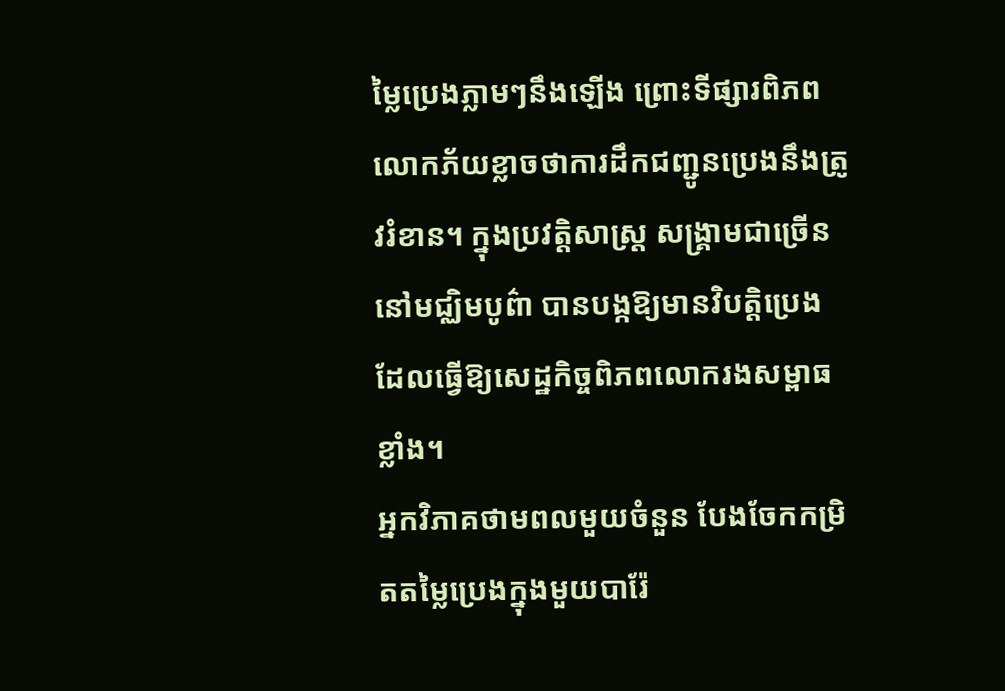ម្លៃប្រេងភ្លាមៗនឹងឡើង ព្រោះទីផ្សារពិភពលោកភ័យខ្លាចថាការដឹកជញ្ជូនប្រេងនឹងត្រូវរំខាន។ ក្នុងប្រវត្តិសាស្ត្រ សង្គ្រាមជាច្រើននៅមជ្ឈិមបូព៌ា បានបង្កឱ្យមានវិបត្តិប្រេង ដែលធ្វើឱ្យសេដ្ឋកិច្ចពិភពលោករងសម្ពាធខ្លាំង។
អ្នកវិភាគថាមពលមួយចំនួន បែងចែកកម្រិតតម្លៃប្រេងក្នុងមួយបារ៉ែ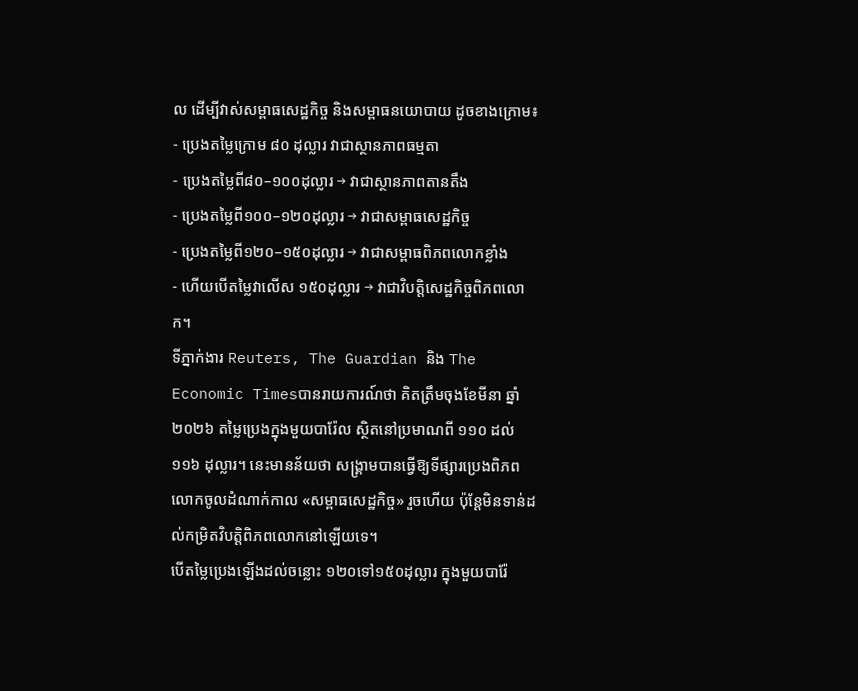ល ដើម្បីវាស់សម្ពាធសេដ្ឋកិច្ច និងសម្ពាធនយោបាយ ដូចខាងក្រោម៖
- ប្រេងតម្លៃក្រោម ៨០ ដុល្លារ វាជាស្ថានភាពធម្មតា
- ប្រេងតម្លៃពី៨០–១០០ដុល្លារ → វាជាស្ថានភាពតានតឹង
- ប្រេងតម្លៃពី១០០–១២០ដុល្លារ → វាជាសម្ពាធសេដ្ឋកិច្ច
- ប្រេងតម្លៃពី១២០–១៥០ដុល្លារ → វាជាសម្ពាធពិភពលោកខ្លាំង
- ហើយបើតម្លៃវាលើស ១៥០ដុល្លារ → វាជាវិបត្តិសេដ្ឋកិច្ចពិភពលោក។
ទីភ្នាក់ងារ Reuters, The Guardian និង The Economic Timesបានរាយការណ៍ថា គិតត្រឹមចុងខែមីនា ឆ្នាំ២០២៦ តម្លៃប្រេងក្នុងមួយបារ៉ែល ស្ថិតនៅប្រមាណពី ១១០ ដល់ ១១៦ ដុល្លារ។ នេះមានន័យថា សង្គ្រាមបានធ្វើឱ្យទីផ្សារប្រេងពិភពលោកចូលដំណាក់កាល «សម្ពាធសេដ្ឋកិច្ច» រួចហើយ ប៉ុន្តែមិនទាន់ដល់កម្រិតវិបត្តិពិភពលោកនៅឡើយទេ។
បើតម្លៃប្រេងឡើងដល់ចន្លោះ ១២០ទៅ១៥០ដុល្លារ ក្នុងមួយបារ៉ែ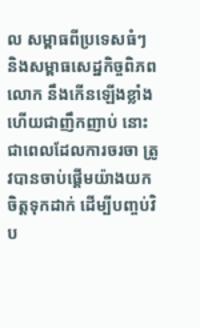ល សម្ពាធពីប្រទេសធំៗ និងសម្ពាធសេដ្ឋកិច្ចពិភពលោក នឹងកើនឡើងខ្លាំង ហើយជាញឹកញាប់ នោះជាពេលដែលការចរចា ត្រូវបានចាប់ផ្តើមយ៉ាងយកចិត្តទុកដាក់ ដើម្បីបញ្ចប់វិប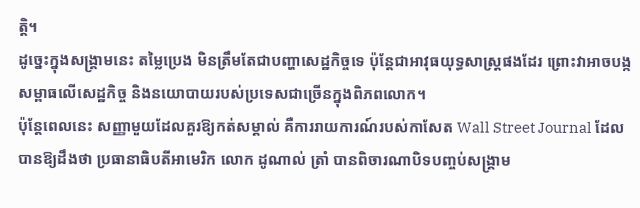ត្តិ។
ដូច្នេះក្នុងសង្គ្រាមនេះ តម្លៃប្រេង មិនត្រឹមតែជាបញ្ហាសេដ្ឋកិច្ចទេ ប៉ុន្តែជាអាវុធយុទ្ធសាស្ត្រផងដែរ ព្រោះវាអាចបង្កសម្ពាធលើសេដ្ឋកិច្ច និងនយោបាយរបស់ប្រទេសជាច្រើនក្នុងពិភពលោក។
ប៉ុន្តែពេលនេះ សញ្ញាមួយដែលគួរឱ្យកត់សម្គាល់ គឺការរាយការណ៍របស់កាសែត Wall Street Journal ដែលបានឱ្យដឹងថា ប្រធានាធិបតីអាមេរិក លោក ដូណាល់ ត្រាំ បានពិចារណាបិទបញ្ចប់សង្គ្រាម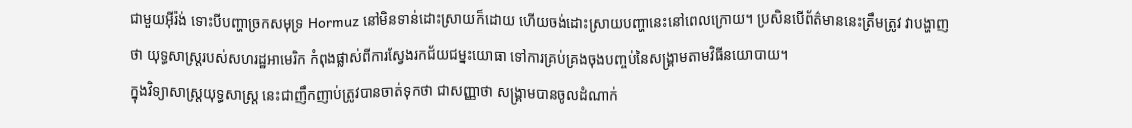ជាមួយអ៊ីរ៉ង់ ទោះបីបញ្ហាច្រកសមុទ្រ Hormuz នៅមិនទាន់ដោះស្រាយក៏ដោយ ហើយចង់ដោះស្រាយបញ្ហានេះនៅពេលក្រោយ។ ប្រសិនបើព័ត៌មាននេះត្រឹមត្រូវ វាបង្ហាញថា យុទ្ធសាស្ត្ររបស់សហរដ្ឋអាមេរិក កំពុងផ្លាស់ពីការស្វែងរកជ័យជម្នះយោធា ទៅការគ្រប់គ្រងចុងបញ្ចប់នៃសង្គ្រាមតាមវិធីនយោបាយ។
ក្នុងវិទ្យាសាស្ត្រយុទ្ធសាស្ត្រ នេះជាញឹកញាប់ត្រូវបានចាត់ទុកថា ជាសញ្ញាថា សង្គ្រាមបានចូលដំណាក់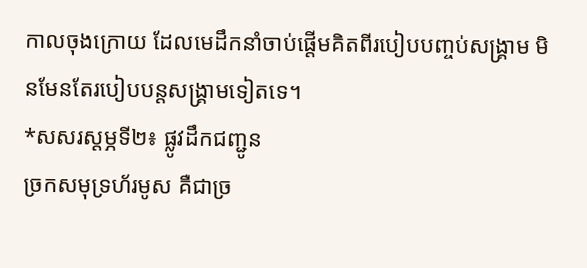កាលចុងក្រោយ ដែលមេដឹកនាំចាប់ផ្តើមគិតពីរបៀបបញ្ចប់សង្គ្រាម មិនមែនតែរបៀបបន្តសង្គ្រាមទៀតទេ។
*សសរស្តម្ភទី២៖ ផ្លូវដឹកជញ្ជូន
ច្រកសមុទ្រហ័រមូស គឺជាច្រ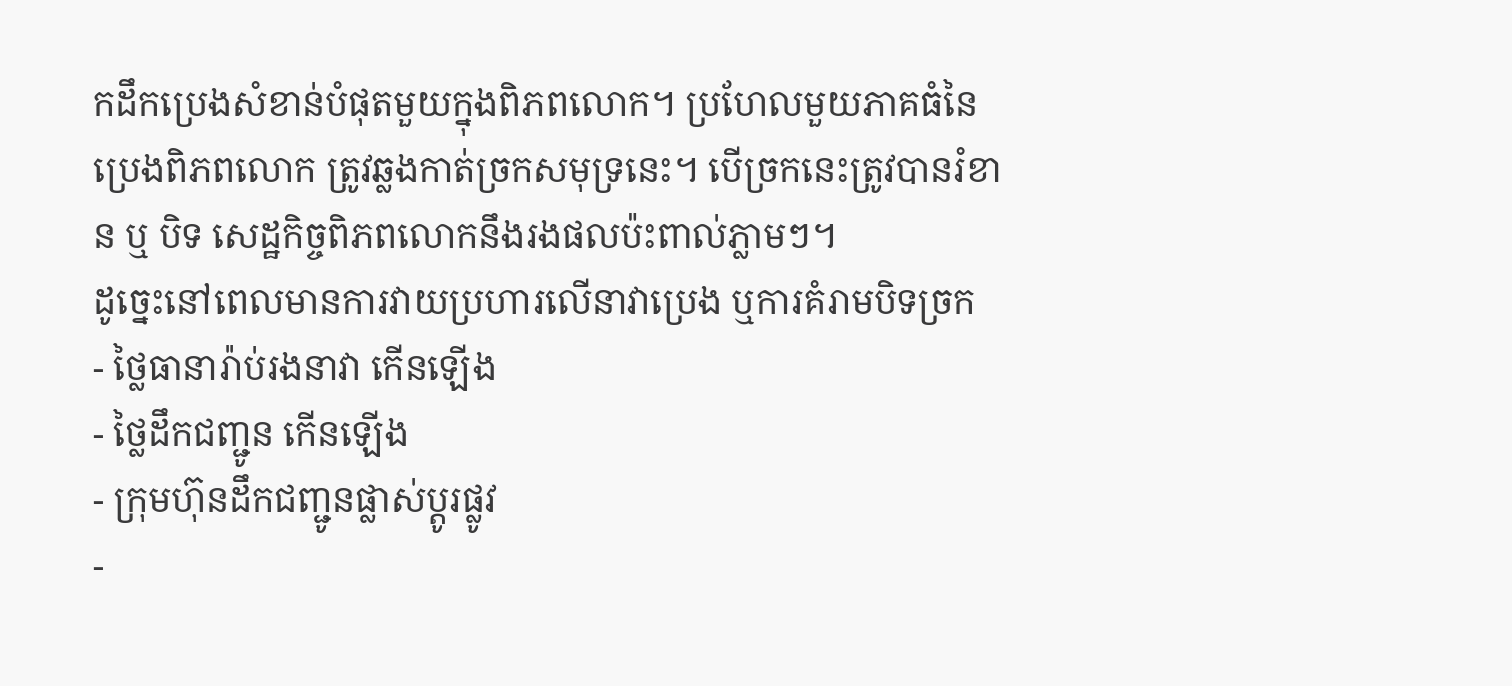កដឹកប្រេងសំខាន់បំផុតមួយក្នុងពិភពលោក។ ប្រហែលមួយភាគធំនៃប្រេងពិភពលោក ត្រូវឆ្លងកាត់ច្រកសមុទ្រនេះ។ បើច្រកនេះត្រូវបានរំខាន ឬ បិទ សេដ្ឋកិច្ចពិភពលោកនឹងរងផលប៉ះពាល់ភ្លាមៗ។
ដូច្នេះនៅពេលមានការវាយប្រហារលើនាវាប្រេង ឬការគំរាមបិទច្រក
- ថ្លៃធានារ៉ាប់រងនាវា កើនឡើង
- ថ្លៃដឹកជញ្ជូន កើនឡើង
- ក្រុមហ៊ុនដឹកជញ្ជូនផ្លាស់ប្តូរផ្លូវ
-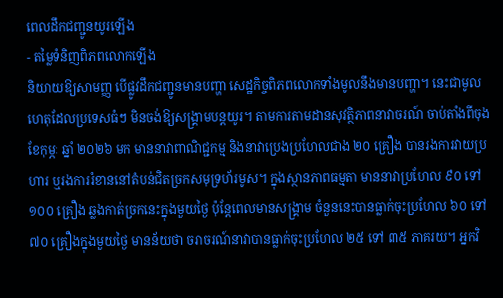ពេលដឹកជញ្ជូនយូរឡើង
- តម្លៃទំនិញពិភពលោកឡើង
និយាយឱ្យសាមញ្ញ បើផ្លូវដឹកជញ្ជូនមានបញ្ហា សេដ្ឋកិច្ចពិភពលោកទាំងមូលនឹងមានបញ្ហា។ នេះជាមូលហេតុដែលប្រទេសធំៗ មិនចង់ឱ្យសង្គ្រាមបន្តយូរ។ តាមការតាមដានសុវត្ថិភាពនាវាចរណ៍ ចាប់តាំងពីចុងខែកុម្ភៈ ឆ្នាំ ២០២៦ មក មាននាវាពាណិជ្ជកម្ម និងនាវាប្រេងប្រហែលជាង ២០ គ្រឿង បានរងការវាយប្រហារ ឬរងការរំខាននៅតំបន់ជិតច្រកសមុទ្រហ័រមូស។ ក្នុងស្ថានភាពធម្មតា មាននាវាប្រហែល ៩០ ទៅ ១០០ គ្រឿង ឆ្លងកាត់ច្រកនេះក្នុងមួយថ្ងៃ ប៉ុន្តែពេលមានសង្គ្រាម ចំនួននេះបានធ្លាក់ចុះប្រហែល ៦០ ទៅ ៧០ គ្រឿងក្នុងមួយថ្ងៃ មានន័យថា ចរាចរណ៍នាវាបានធ្លាក់ចុះប្រហែល ២៥ ទៅ ៣៥ ភាគរយ។ អ្នកវិ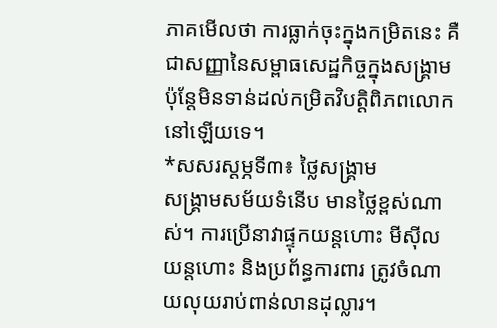ភាគមើលថា ការធ្លាក់ចុះក្នុងកម្រិតនេះ គឺជាសញ្ញានៃសម្ពាធសេដ្ឋកិច្ចក្នុងសង្គ្រាម ប៉ុន្តែមិនទាន់ដល់កម្រិតវិបត្តិពិភពលោកនៅឡើយទេ។
*សសរស្តម្ភទី៣៖ ថ្លៃសង្គ្រាម
សង្គ្រាមសម័យទំនើប មានថ្លៃខ្ពស់ណាស់។ ការប្រើនាវាផ្ទុកយន្តហោះ មីស៊ីល យន្តហោះ និងប្រព័ន្ធការពារ ត្រូវចំណាយលុយរាប់ពាន់លានដុល្លារ។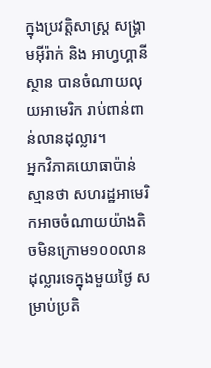ក្នុងប្រវត្តិសាស្ត្រ សង្គ្រាមអ៊ីរ៉ាក់ និង អាហ្វហ្គានីស្ថាន បានចំណាយលុយអាមេរិក រាប់ពាន់ពាន់លានដុល្លារ។
អ្នកវិភាគយោធាប៉ាន់ស្មានថា សហរដ្ឋអាមេរិកអាចចំណាយយ៉ាងតិចមិនក្រោម១០០លានដុល្លារទេក្នុងមួយថ្ងៃ សម្រាប់ប្រតិ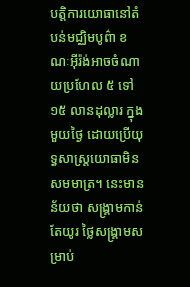បត្តិការយោធានៅតំបន់មជ្ឈិមបូព៌ា ខណៈអ៊ីរ៉ង់អាចចំណាយប្រហែល ៥ ទៅ ១៥ លានដុល្លារ ក្នុងមួយថ្ងៃ ដោយប្រើយុទ្ធសាស្ត្រយោធាមិនសមមាត្រ។ នេះមានន័យថា សង្គ្រាមកាន់តែយូរ ថ្លៃសង្គ្រាមសម្រាប់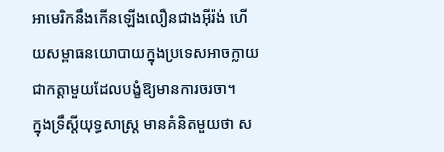អាមេរិកនឹងកើនឡើងលឿនជាងអ៊ីរ៉ង់ ហើយសម្ពាធនយោបាយក្នុងប្រទេសអាចក្លាយជាកត្តាមួយដែលបង្ខំឱ្យមានការចរចា។
ក្នុងទ្រឹស្តីយុទ្ធសាស្ត្រ មានគំនិតមួយថា ស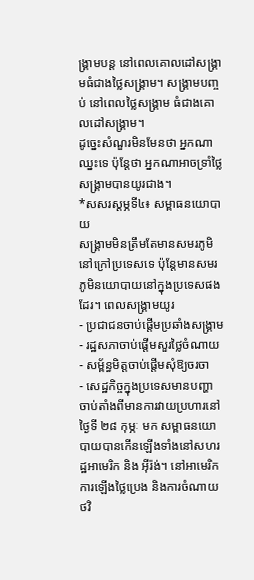ង្គ្រាមបន្ត នៅពេលគោលដៅសង្គ្រាមធំជាងថ្លៃសង្គ្រាម។ សង្គ្រាមបញ្ចប់ នៅពេលថ្លៃសង្គ្រាម ធំជាងគោលដៅសង្គ្រាម។
ដូច្នេះសំណួរមិនមែនថា អ្នកណាឈ្នះទេ ប៉ុន្តែថា អ្នកណាអាចទ្រាំថ្លៃសង្គ្រាមបានយូរជាង។
*សសរស្តម្ភទី៤៖ សម្ពាធនយោបាយ
សង្គ្រាមមិនត្រឹមតែមានសមរភូមិនៅក្រៅប្រទេសទេ ប៉ុន្តែមានសមរភូមិនយោបាយនៅក្នុងប្រទេសផងដែរ។ ពេលសង្គ្រាមយូរ
- ប្រជាជនចាប់ផ្តើមប្រឆាំងសង្គ្រាម
- រដ្ឋសភាចាប់ផ្តើមសួរថ្លៃចំណាយ
- សម្ព័ន្ធមិត្តចាប់ផ្តើមសុំឱ្យចរចា
- សេដ្ឋកិច្ចក្នុងប្រទេសមានបញ្ហា
ចាប់តាំងពីមានការវាយប្រហារនៅថ្ងៃទី ២៨ កុម្ភៈ មក សម្ពាធនយោបាយបានកើនឡើងទាំងនៅសហរដ្ឋអាមេរិក និង អ៊ីរ៉ង់។ នៅអាមេរិក ការឡើងថ្លៃប្រេង និងការចំណាយថវិ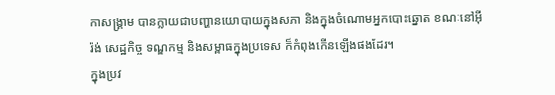កាសង្គ្រាម បានក្លាយជាបញ្ហានយោបាយក្នុងសភា និងក្នុងចំណោមអ្នកបោះឆ្នោត ខណៈនៅអ៊ីរ៉ង់ សេដ្ឋកិច្ច ទណ្ឌកម្ម និងសម្ពាធក្នុងប្រទេស ក៏កំពុងកើនឡើងផងដែរ។
ក្នុងប្រវ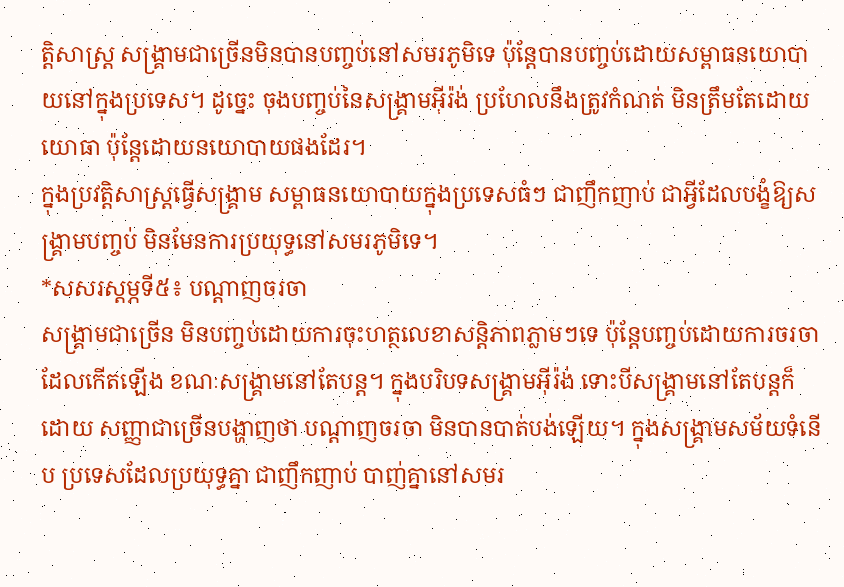ត្តិសាស្ត្រ សង្គ្រាមជាច្រើនមិនបានបញ្ចប់នៅសមរភូមិទេ ប៉ុន្តែបានបញ្ចប់ដោយសម្ពាធនយោបាយនៅក្នុងប្រទេស។ ដូច្នេះ ចុងបញ្ចប់នៃសង្គ្រាមអ៊ីរ៉ង់ ប្រហែលនឹងត្រូវកំណត់ មិនត្រឹមតែដោយយោធា ប៉ុន្តែដោយនយោបាយផងដែរ។
ក្នុងប្រវត្តិសាស្ត្រធ្វើសង្គ្រាម សម្ពាធនយោបាយក្នុងប្រទេសធំៗ ជាញឹកញាប់ ជាអ្វីដែលបង្ខំឱ្យសង្គ្រាមបញ្ចប់ មិនមែនការប្រយុទ្ធនៅសមរភូមិទេ។
*សសរស្តម្ភទី៥៖ បណ្តាញចរចា
សង្គ្រាមជាច្រើន មិនបញ្ចប់ដោយការចុះហត្ថលេខាសន្តិភាពភ្លាមៗទេ ប៉ុន្តែបញ្ចប់ដោយការចរចាដែលកើតឡើង ខណៈសង្គ្រាមនៅតែបន្ត។ ក្នុងបរិបទសង្គ្រាមអ៊ីរ៉ង់ ទោះបីសង្គ្រាមនៅតែបន្តក៏ដោយ សញ្ញាជាច្រើនបង្ហាញថា បណ្តាញចរចា មិនបានបាត់បង់ឡើយ។ ក្នុងសង្គ្រាមសម័យទំនើប ប្រទេសដែលប្រយុទ្ធគ្នា ជាញឹកញាប់ បាញ់គ្នានៅសមរ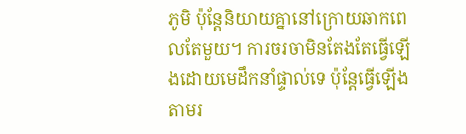ភូមិ ប៉ុន្តែនិយាយគ្នានៅក្រោយឆាកពេលតែមួយ។ ការចរចាមិនតែងតែធ្វើឡើងដោយមេដឹកនាំផ្ទាល់ទេ ប៉ុន្តែធ្វើឡើងតាមរ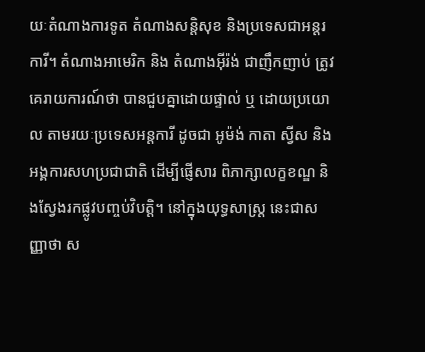យៈតំណាងការទូត តំណាងសន្តិសុខ និងប្រទេសជាអន្តរការី។ តំណាងអាមេរិក និង តំណាងអ៊ីរ៉ង់ ជាញឹកញាប់ ត្រូវគេរាយការណ៍ថា បានជួបគ្នាដោយផ្ទាល់ ឬ ដោយប្រយោល តាមរយៈប្រទេសអន្តការី ដូចជា អូម៉ង់ កាតា ស្វីស និងអង្គការសហប្រជាជាតិ ដើម្បីផ្ញើសារ ពិភាក្សាលក្ខខណ្ឌ និងស្វែងរកផ្លូវបញ្ចប់វិបត្តិ។ នៅក្នុងយុទ្ធសាស្ត្រ នេះជាសញ្ញាថា ស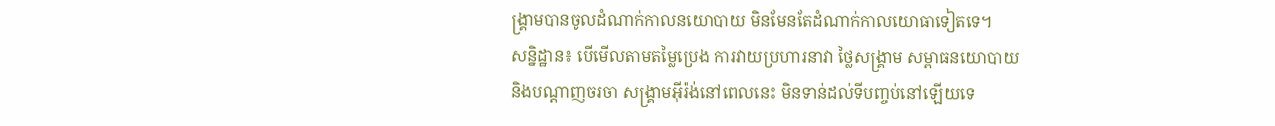ង្គ្រាមបានចូលដំណាក់កាលនយោបាយ មិនមែនតែដំណាក់កាលយោធាទៀតទេ។
សន្និដ្ឋាន៖ បើមើលតាមតម្លៃប្រេង ការវាយប្រហារនាវា ថ្លៃសង្គ្រាម សម្ពាធនយោបាយ និងបណ្តាញចរចា សង្គ្រាមអ៊ីរ៉ង់នៅពេលនេះ មិនទាន់ដល់ទីបញ្ចប់នៅឡើយទេ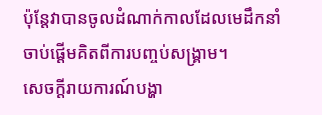ប៉ុន្តែវាបានចូលដំណាក់កាលដែលមេដឹកនាំចាប់ផ្តើមគិតពីការបញ្ចប់សង្គ្រាម។
សេចក្តីរាយការណ៍បង្ហា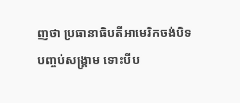ញថា ប្រធានាធិបតីអាមេរិកចង់បិទបញ្ចប់សង្គ្រាម ទោះបីប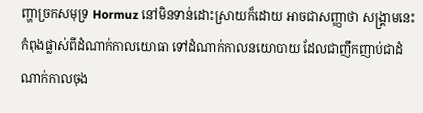ញ្ហាច្រកសមុទ្រ Hormuz នៅមិនទាន់ដោះស្រាយក៏ដោយ អាចជាសញ្ញាថា សង្គ្រាមនេះកំពុងផ្លាស់ពីដំណាក់កាលយោធា ទៅដំណាក់កាលនយោបាយ ដែលជាញឹកញាប់ជាដំណាក់កាលចុង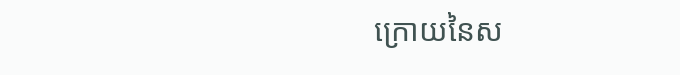ក្រោយនៃស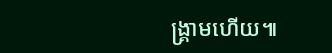ង្គ្រាមហើយ៕